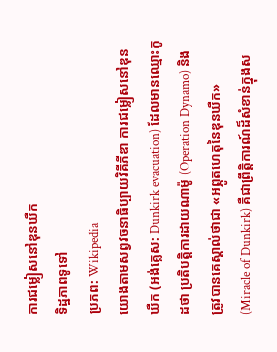ការជម្លៀសនៅឌុនឃឺក
ទិដ្ឋភាពទូទៅ
ប្រភព: Wikipedia
យោងតាមសព្វវចនាធិប្បាយវិគីភីឌា ការជម្លៀសនៅឌុនឃឺក (អង់គ្លេស: Dunkirk evacuation) ដែលមានឈ្មោះកូដថា ប្រតិបត្តិការដាយណាម៉ូ (Operation Dynamo) និងត្រូវបានគេស្គាល់ថាជា «អព្ភូតហេតុនៃឌុនឃឺក» (Miracle of Dunkirk) គឺជាព្រឹត្តិការណ៍ដ៏សំខាន់ក្នុងស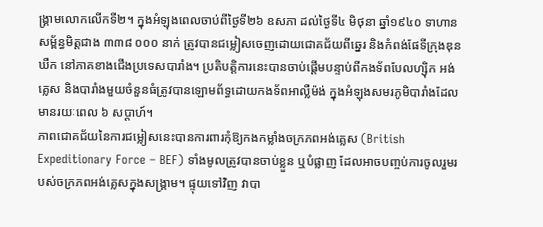ង្គ្រាមលោកលើកទី២។ ក្នុងអំឡុងពេលចាប់ពីថ្ងៃទី២៦ ឧសភា ដល់ថ្ងៃទី៤ មិថុនា ឆ្នាំ១៩៤០ ទាហានសម្ព័ន្ធមិត្តជាង ៣៣៨ ០០០ នាក់ ត្រូវបានជម្លៀសចេញដោយជោគជ័យពីឆ្នេរ និងកំពង់ផែទីក្រុងឌុនឃឺក នៅភាគខាងជើងប្រទេសបារាំង។ ប្រតិបត្តិការនេះបានចាប់ផ្តើមបន្ទាប់ពីកងទ័ពបែលហ្ស៊ិក អង់គ្លេស និងបារាំងមួយចំនួនធំត្រូវបានឡោមព័ទ្ធដោយកងទ័ពអាល្លឺម៉ង់ ក្នុងអំឡុងសមរភូមិបារាំងដែលមានរយៈពេល ៦ សប្តាហ៍។
ភាពជោគជ័យនៃការជម្លៀសនេះបានការពារកុំឱ្យកងកម្លាំងចក្រភពអង់គ្លេស (British Expeditionary Force – BEF) ទាំងមូលត្រូវបានចាប់ខ្លួន ឬបំផ្លាញ ដែលអាចបញ្ចប់ការចូលរួមរបស់ចក្រភពអង់គ្លេសក្នុងសង្គ្រាម។ ផ្ទុយទៅវិញ វាបា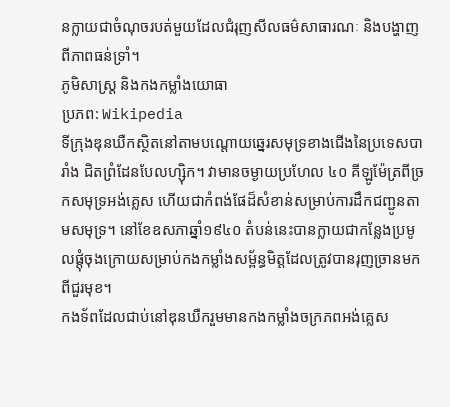នក្លាយជាចំណុចរបត់មួយដែលជំរុញសីលធម៌សាធារណៈ និងបង្ហាញពីភាពធន់ទ្រាំ។
ភូមិសាស្ត្រ និងកងកម្លាំងយោធា
ប្រភព: Wikipedia
ទីក្រុងឌុនឃឺកស្ថិតនៅតាមបណ្តោយឆ្នេរសមុទ្រខាងជើងនៃប្រទេសបារាំង ជិតព្រំដែនបែលហ្ស៊ិក។ វាមានចម្ងាយប្រហែល ៤០ គីឡូម៉ែត្រពីច្រកសមុទ្រអង់គ្លេស ហើយជាកំពង់ផែដ៏សំខាន់សម្រាប់ការដឹកជញ្ជូនតាមសមុទ្រ។ នៅខែឧសភាឆ្នាំ១៩៤០ តំបន់នេះបានក្លាយជាកន្លែងប្រមូលផ្តុំចុងក្រោយសម្រាប់កងកម្លាំងសម្ព័ន្ធមិត្តដែលត្រូវបានរុញច្រានមកពីជួរមុខ។
កងទ័ពដែលជាប់នៅឌុនឃឺករួមមានកងកម្លាំងចក្រភពអង់គ្លេស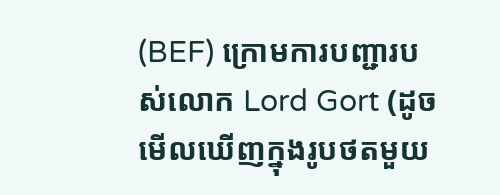(BEF) ក្រោមការបញ្ជារបស់លោក Lord Gort (ដូចមើលឃើញក្នុងរូបថតមួយ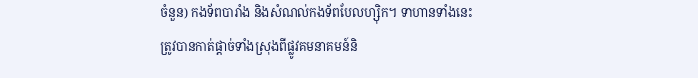ចំនួន) កងទ័ពបារាំង និងសំណល់កងទ័ពបែលហ្ស៊ិក។ ទាហានទាំងនេះត្រូវបានកាត់ផ្តាច់ទាំងស្រុងពីផ្លូវគមនាគមន៍និ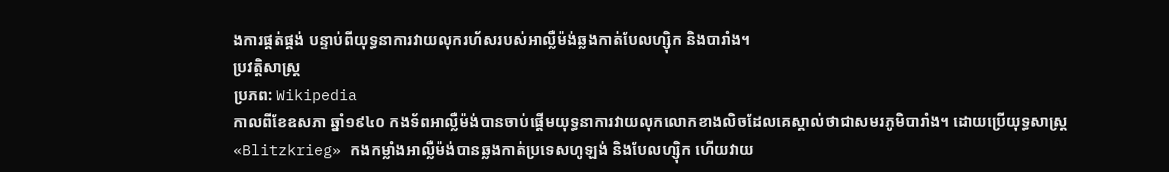ងការផ្គត់ផ្គង់ បន្ទាប់ពីយុទ្ធនាការវាយលុករហ័សរបស់អាល្លឺម៉ង់ឆ្លងកាត់បែលហ្ស៊ិក និងបារាំង។
ប្រវត្តិសាស្ត្រ
ប្រភព: Wikipedia
កាលពីខែឧសភា ឆ្នាំ១៩៤០ កងទ័ពអាល្លឺម៉ង់បានចាប់ផ្តើមយុទ្ធនាការវាយលុកលោកខាងលិចដែលគេស្គាល់ថាជាសមរភូមិបារាំង។ ដោយប្រើយុទ្ធសាស្ត្រ «Blitzkrieg» កងកម្លាំងអាល្លឺម៉ង់បានឆ្លងកាត់ប្រទេសហូឡង់ និងបែលហ្ស៊ិក ហើយវាយ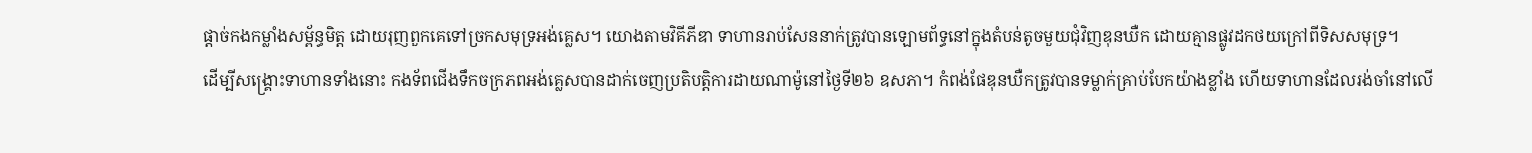ផ្តាច់កងកម្លាំងសម្ព័ន្ធមិត្ត ដោយរុញពួកគេទៅច្រកសមុទ្រអង់គ្លេស។ យោងតាមវិគីភីឌា ទាហានរាប់សែននាក់ត្រូវបានឡោមព័ទ្ធនៅក្នុងតំបន់តូចមួយជុំវិញឌុនឃឺក ដោយគ្មានផ្លូវដកថយក្រៅពីទិសសមុទ្រ។
ដើម្បីសង្គ្រោះទាហានទាំងនោះ កងទ័ពជើងទឹកចក្រភពអង់គ្លេសបានដាក់ចេញប្រតិបត្តិការដាយណាម៉ូនៅថ្ងៃទី២៦ ឧសភា។ កំពង់ផែឌុនឃឺកត្រូវបានទម្លាក់គ្រាប់បែកយ៉ាងខ្លាំង ហើយទាហានដែលរង់ចាំនៅលើ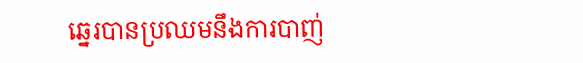ឆ្នេរបានប្រឈមនឹងការបាញ់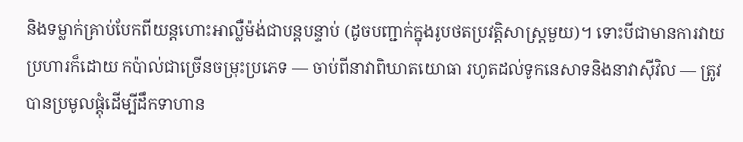និងទម្លាក់គ្រាប់បែកពីយន្តហោះអាល្លឺម៉ង់ជាបន្តបន្ទាប់ (ដូចបញ្ជាក់ក្នុងរូបថតប្រវត្តិសាស្ត្រមួយ)។ ទោះបីជាមានការវាយប្រហារក៏ដោយ កប៉ាល់ជាច្រើនចម្រុះប្រភេទ — ចាប់ពីនាវាពិឃាតយោធា រហូតដល់ទូកនេសាទនិងនាវាស៊ីវិល — ត្រូវបានប្រមូលផ្តុំដើម្បីដឹកទាហាន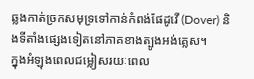ឆ្លងកាត់ច្រកសមុទ្រទៅកាន់កំពង់ផែដូវើ (Dover) និងទីតាំងផ្សេងទៀតនៅភាគខាងត្បូងអង់គ្លេស។
ក្នុងអំឡុងពេលជម្លៀសរយៈពេល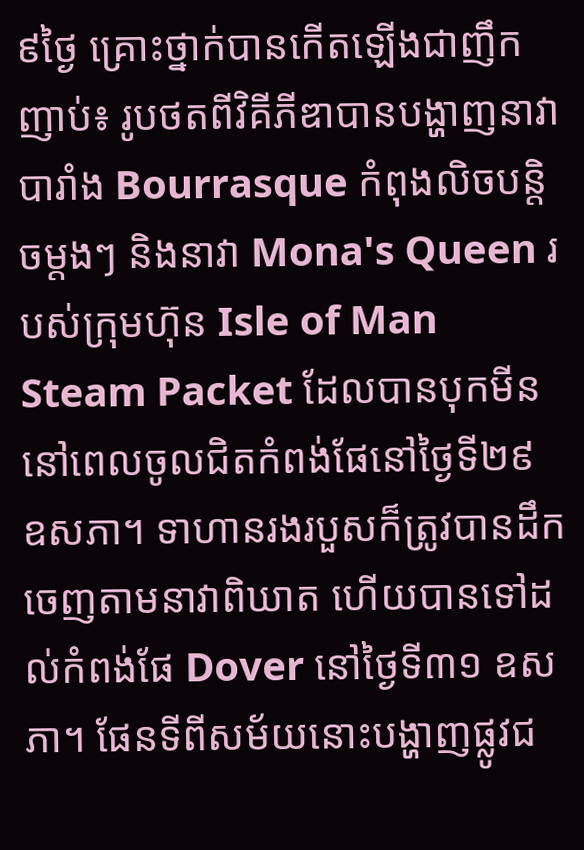៩ថ្ងៃ គ្រោះថ្នាក់បានកើតឡើងជាញឹកញាប់៖ រូបថតពីវិគីភីឌាបានបង្ហាញនាវាបារាំង Bourrasque កំពុងលិចបន្តិចម្តងៗ និងនាវា Mona's Queen របស់ក្រុមហ៊ុន Isle of Man Steam Packet ដែលបានបុកមីននៅពេលចូលជិតកំពង់ផែនៅថ្ងៃទី២៩ ឧសភា។ ទាហានរងរបួសក៏ត្រូវបានដឹកចេញតាមនាវាពិឃាត ហើយបានទៅដល់កំពង់ផែ Dover នៅថ្ងៃទី៣១ ឧសភា។ ផែនទីពីសម័យនោះបង្ហាញផ្លូវជ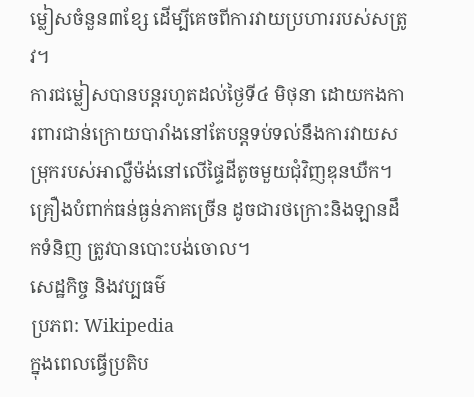ម្លៀសចំនួន៣ខ្សែ ដើម្បីគេចពីការវាយប្រហាររបស់សត្រូវ។
ការជម្លៀសបានបន្តរហូតដល់ថ្ងៃទី៤ មិថុនា ដោយកងការពារជាន់ក្រោយបារាំងនៅតែបន្តទប់ទល់នឹងការវាយសម្រុករបស់អាល្លឺម៉ង់នៅលើផ្ទៃដីតូចមួយជុំវិញឌុនឃឺក។ គ្រឿងបំពាក់ធន់ធ្ងន់ភាគច្រើន ដូចជារថក្រោះនិងឡានដឹកទំនិញ ត្រូវបានបោះបង់ចោល។
សេដ្ឋកិច្ច និងវប្បធម៌
ប្រភព: Wikipedia
ក្នុងពេលធ្វើប្រតិប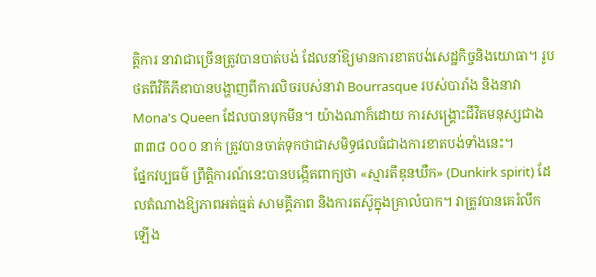ត្តិការ នាវាជាច្រើនត្រូវបានបាត់បង់ ដែលនាំឱ្យមានការខាតបង់សេដ្ឋកិច្ចនិងយោធា។ រូបថតពីវិគីភីឌាបានបង្ហាញពីការលិចរបស់នាវា Bourrasque របស់បារាំង និងនាវា Mona's Queen ដែលបានបុកមីន។ យ៉ាងណាក៏ដោយ ការសង្គ្រោះជីវិតមនុស្សជាង ៣៣៨ ០០០ នាក់ ត្រូវបានចាត់ទុកថាជាសមិទ្ធផលធំជាងការខាតបង់ទាំងនេះ។
ផ្នែកវប្បធម៌ ព្រឹត្តិការណ៍នេះបានបង្កើតពាក្យថា «ស្មារតីឌុនឃឺក» (Dunkirk spirit) ដែលតំណាងឱ្យភាពអត់ធ្មត់ សាមគ្គីភាព និងការតស៊ូក្នុងគ្រាលំបាក។ វាត្រូវបានគេរំលឹកឡើង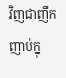វិញជាញឹកញាប់ក្នុ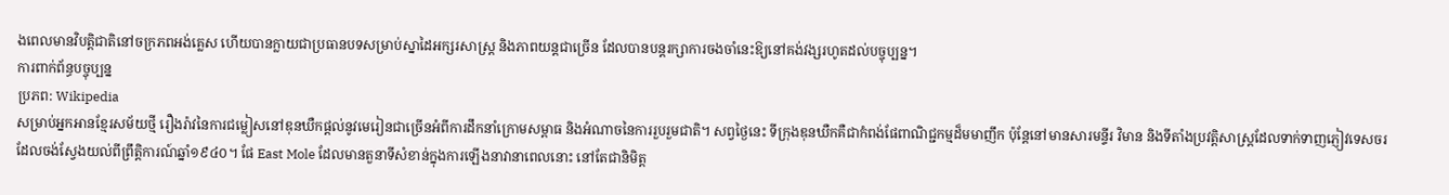ងពេលមានវិបត្តិជាតិនៅចក្រភពអង់គ្លេស ហើយបានក្លាយជាប្រធានបទសម្រាប់ស្នាដៃអក្សរសាស្ត្រ និងភាពយន្តជាច្រើន ដែលបានបន្តរក្សាការចងចាំនេះឱ្យនៅគង់វង្សរហូតដល់បច្ចុប្បន្ន។
ការពាក់ព័ន្ធបច្ចុប្បន្ន
ប្រភព: Wikipedia
សម្រាប់អ្នកអានខ្មែរសម័យថ្មី រឿងរ៉ាវនៃការជម្លៀសនៅឌុនឃឺកផ្តល់នូវមេរៀនជាច្រើនអំពីការដឹកនាំក្រោមសម្ពាធ និងអំណាចនៃការរួបរួមជាតិ។ សព្វថ្ងៃនេះ ទីក្រុងឌុនឃឺកគឺជាកំពង់ផែពាណិជ្ជកម្មដ៏មមាញឹក ប៉ុន្តែនៅមានសារមន្ទីរ វិមាន និងទីតាំងប្រវត្តិសាស្ត្រដែលទាក់ទាញភ្ញៀវទេសចរដែលចង់ស្វែងយល់ពីព្រឹត្តិការណ៍ឆ្នាំ១៩៤០។ ផែ East Mole ដែលមានតួនាទីសំខាន់ក្នុងការឡើងនាវានាពេលនោះ នៅតែជានិមិត្ត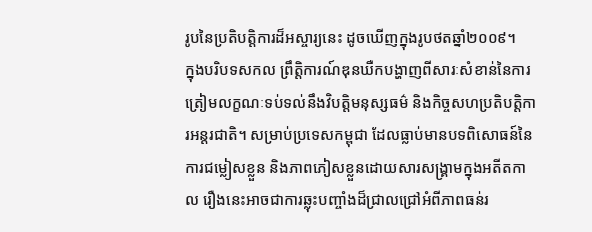រូបនៃប្រតិបត្តិការដ៏អស្ចារ្យនេះ ដូចឃើញក្នុងរូបថតឆ្នាំ២០០៩។
ក្នុងបរិបទសកល ព្រឹត្តិការណ៍ឌុនឃឺកបង្ហាញពីសារៈសំខាន់នៃការត្រៀមលក្ខណៈទប់ទល់នឹងវិបត្តិមនុស្សធម៌ និងកិច្ចសហប្រតិបត្តិការអន្តរជាតិ។ សម្រាប់ប្រទេសកម្ពុជា ដែលធ្លាប់មានបទពិសោធន៍នៃការជម្លៀសខ្លួន និងភាពភៀសខ្លួនដោយសារសង្គ្រាមក្នុងអតីតកាល រឿងនេះអាចជាការឆ្លុះបញ្ចាំងដ៏ជ្រាលជ្រៅអំពីភាពធន់រ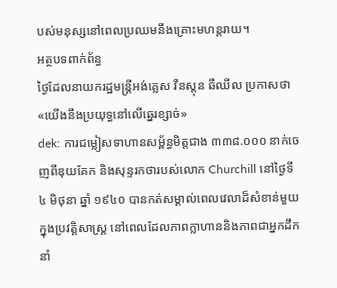បស់មនុស្សនៅពេលប្រឈមនឹងគ្រោះមហន្តរាយ។
អត្ថបទពាក់ព័ន្ធ
ថ្ងៃដែលនាយករដ្ឋមន្ត្រីអង់គ្លេស វីនស្តុន ឆឺឈីល ប្រកាសថា «យើងនឹងប្រយុទ្ធនៅលើឆ្នេរខ្សាច់»
dek: ការជម្លៀសទាហានសម្ព័ន្ធមិត្តជាង ៣៣៨.០០០ នាក់ចេញពីឌុយគែក និងសុន្ទរកថារបស់លោក Churchill នៅថ្ងៃទី ៤ មិថុនា ឆ្នាំ ១៩៤០ បានកត់សម្គាល់ពេលវេលាដ៏សំខាន់មួយក្នុងប្រវត្តិសាស្ត្រ នៅពេលដែលភាពក្លាហាននិងភាពជាអ្នកដឹកនាំ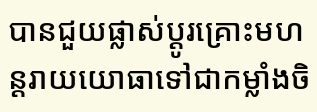បានជួយផ្លាស់ប្តូរគ្រោះមហន្តរាយយោធាទៅជាកម្លាំងចិ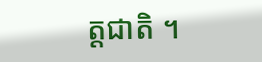ត្តជាតិ ។